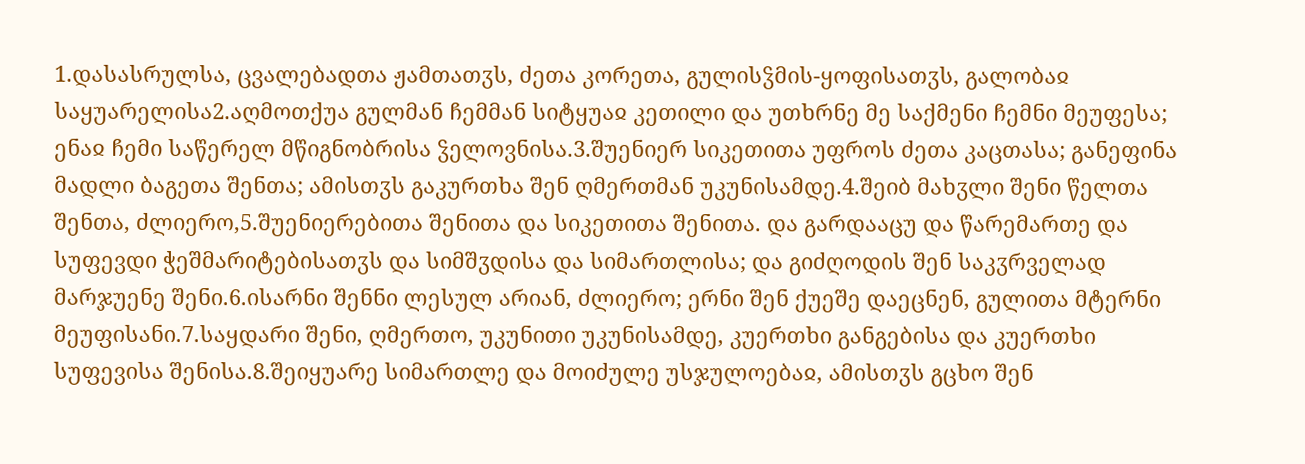1.დასასრულსა, ცვალებადთა ჟამთათჳს, ძეთა კორეთა, გულისჴმის-ყოფისათჳს, გალობაჲ საყუარელისა2.აღმოთქუა გულმან ჩემმან სიტყუაჲ კეთილი და უთხრნე მე საქმენი ჩემნი მეუფესა; ენაჲ ჩემი საწერელ მწიგნობრისა ჴელოვნისა.3.შუენიერ სიკეთითა უფროს ძეთა კაცთასა; განეფინა მადლი ბაგეთა შენთა; ამისთჳს გაკურთხა შენ ღმერთმან უკუნისამდე.4.შეიბ მახჳლი შენი წელთა შენთა, ძლიერო,5.შუენიერებითა შენითა და სიკეთითა შენითა. და გარდააცუ და წარემართე და სუფევდი ჭეშმარიტებისათჳს და სიმშჳდისა და სიმართლისა; და გიძღოდის შენ საკჳრველად მარჯუენე შენი.6.ისარნი შენნი ლესულ არიან, ძლიერო; ერნი შენ ქუეშე დაეცნენ, გულითა მტერნი მეუფისანი.7.საყდარი შენი, ღმერთო, უკუნითი უკუნისამდე, კუერთხი განგებისა და კუერთხი სუფევისა შენისა.8.შეიყუარე სიმართლე და მოიძულე უსჯულოებაჲ, ამისთჳს გცხო შენ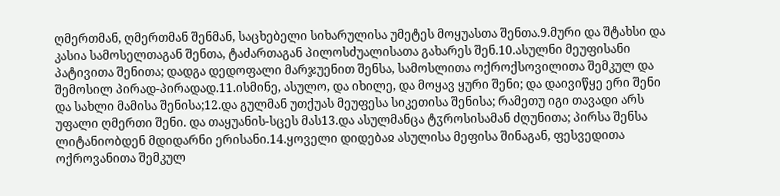ღმერთმან, ღმერთმან შენმან, საცხებელი სიხარულისა უმეტეს მოყუასთა შენთა.9.მური და შტახსი და კასია სამოსელთაგან შენთა, ტაძართაგან პილოსძუალისათა გახარეს შენ.10.ასულნი მეუფისანი პატივითა შენითა; დადგა დედოფალი მარჯუენით შენსა, სამოსლითა ოქროქსოვილითა შემკულ და შემოსილ პირად-პირადად.11.ისმინე, ასულო, და იხილე, და მოყავ ყური შენი; და დაივიწყე ერი შენი და სახლი მამისა შენისა;12.და გულმან უთქუას მეუფესა სიკეთისა შენისა; რამეთუ იგი თავადი არს უფალი ღმერთი შენი. და თაყუანის-სცეს მას13.და ასულმანცა ტჳროსისამან ძღუნითა; პირსა შენსა ლიტანიობდენ მდიდარნი ერისანი.14.ყოველი დიდებაჲ ასულისა მეფისა შინაგან, ფესვედითა ოქროვანითა შემკულ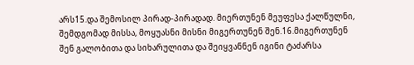არს15.და შემოსილ პირად-პირადად. მიერთუნენ მეუფესა ქალწულნი, შემდგომად მისსა, მოყუასნი მისნი მიგერთუნენ შენ.16.მიგერთუნენ შენ გალობითა და სიხარულითა და შეიყვანნენ იგინი ტაძარსა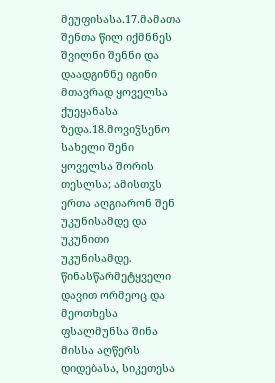მეუფისასა.17.მამათა შენთა წილ იქმნნეს შვილნი შენნი და დაადგინნე იგინი მთავრად ყოველსა ქუეყანასა ზედა.18.მოვიჴსენო სახელი შენი ყოველსა შორის თესლსა; ამისთჳს ერთა აღგიარონ შენ უკუნისამდე და უკუნითი უკუნისამდე.
წინასწარმეტყველი დავით ორმეოც და მეოთხესა ფსალმუნსა შინა მისსა აღწერს დიდებასა, სიკეთესა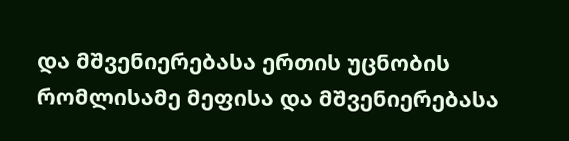და მშვენიერებასა ერთის უცნობის რომლისამე მეფისა და მშვენიერებასა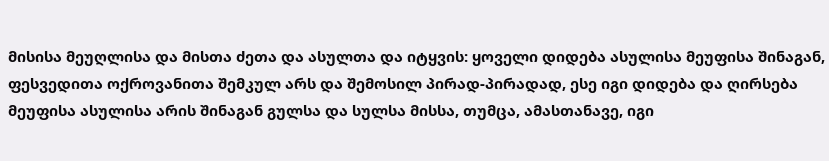მისისა მეუღლისა და მისთა ძეთა და ასულთა და იტყვის: ყოველი დიდება ასულისა მეუფისა შინაგან, ფესვედითა ოქროვანითა შემკულ არს და შემოსილ პირად-პირადად, ესე იგი დიდება და ღირსება მეუფისა ასულისა არის შინაგან გულსა და სულსა მისსა, თუმცა, ამასთანავე, იგი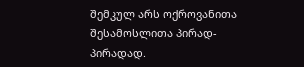შემკულ არს ოქროვანითა შესამოსლითა პირად-პირადად.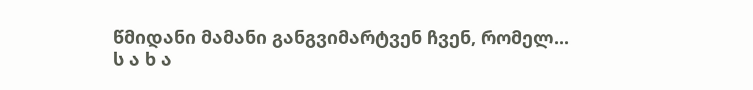წმიდანი მამანი განგვიმარტვენ ჩვენ, რომელ...
ს ა ხ ა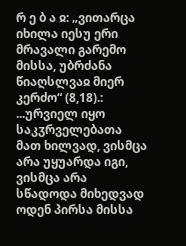რ ე ბ ა ჲ: „ვითარცა იხილა იესუ ერი მრავალი გარემო მისსა, უბრძანა წიაღსლვაჲ მიერ კერძო“ (8,18).:
...ურვიელ იყო საკჳრველებათა მათ ხილვად, ვისმცა არა უყუარდა იგი, ვისმცა არა სწადოდა მიხედვად ოდენ პირსა მისსა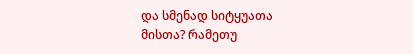და სმენად სიტყუათა მისთა? რამეთუ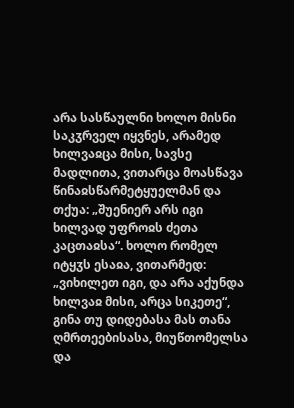არა სასწაულნი ხოლო მისნი საკჳრველ იყვნეს, არამედ ხილვაჲცა მისი, სავსე მადლითა, ვითარცა მოასწავა წინაჲსწარმეტყუელმან და თქუა: „შუენიერ არს იგი ხილვად უფროჲს ძეთა კაცთაჲსა“. ხოლო რომელ იტყჳს ესაჲა, ვითარმედ: „ვიხილეთ იგი, და არა აქუნდა ხილვაჲ მისი, არცა სიკეთე“, გინა თუ დიდებასა მას თანა ღმრთეებისასა, მიუწთომელსა და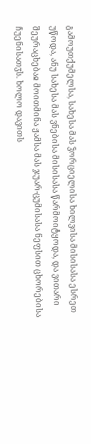გამოუთქუმელსა, სახესა მას ჴორციელისა ხილვისა მისისასა ესრეთ უწოდა, ანუ სახესა მას ვნებისა მისისასა წარმოიტყოდა, და ვითარი შეურაცხებაჲ მოითმინა ჟამსა მას ჯუარ-ცუმისასა ნეფსით ცხორებისა ჩუენისათჳს. ხოლო დავითს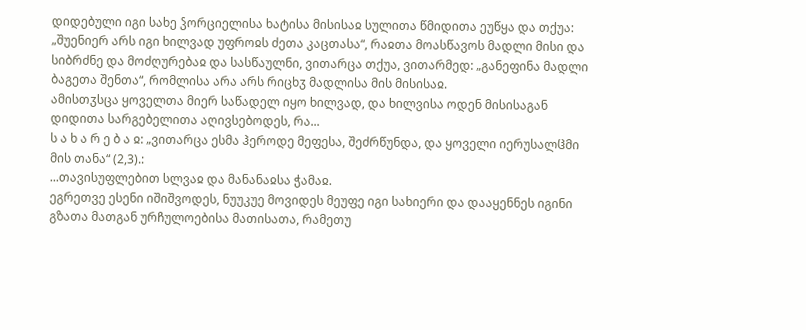დიდებული იგი სახე ჴორციელისა ხატისა მისისაჲ სულითა წმიდითა ეუწყა და თქუა: „შუენიერ არს იგი ხილვად უფროჲს ძეთა კაცთასა“, რაჲთა მოასწავოს მადლი მისი და სიბრძნე და მოძღურებაჲ და სასწაულნი, ვითარცა თქუა, ვითარმედ: „განეფინა მადლი ბაგეთა შენთა“, რომლისა არა არს რიცხჳ მადლისა მის მისისაჲ.
ამისთჳსცა ყოველთა მიერ საწადელ იყო ხილვად, და ხილვისა ოდენ მისისაგან დიდითა სარგებელითა აღივსებოდეს, რა...
ს ა ხ ა რ ე ბ ა ჲ: „ვითარცა ესმა ჰეროდე მეფესა, შეძრწუნდა, და ყოველი იერუსალჱმი მის თანა“ (2,3).:
...თავისუფლებით სლვაჲ და მანანაჲსა ჭამაჲ.
ეგრეთვე ესენი იშიშვოდეს, ნუუკუე მოვიდეს მეუფე იგი სახიერი და დააყენნეს იგინი გზათა მათგან ურჩულოებისა მათისათა, რამეთუ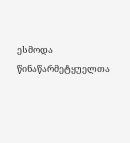ესმოდა წინაწარმეტყუელთა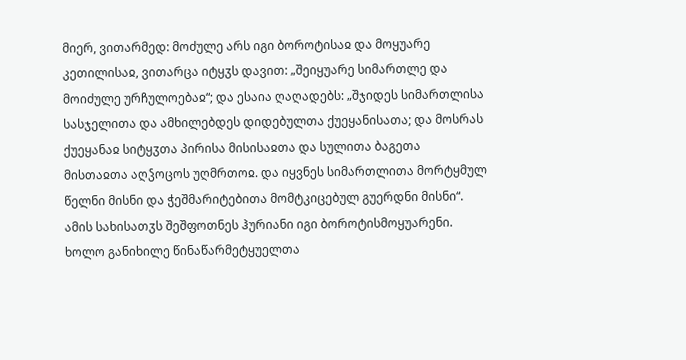მიერ, ვითარმედ: მოძულე არს იგი ბოროტისაჲ და მოყუარე კეთილისაჲ, ვითარცა იტყჳს დავით: „შეიყუარე სიმართლე და მოიძულე ურჩულოებაჲ“; და ესაია ღაღადებს: „შჯიდეს სიმართლისა სასჯელითა და ამხილებდეს დიდებულთა ქუეყანისათა; და მოსრას ქუეყანაჲ სიტყჳთა პირისა მისისაჲთა და სულითა ბაგეთა მისთაჲთა აღჴოცოს უღმრთოჲ. და იყვნეს სიმართლითა მორტყმულ წელნი მისნი და ჭეშმარიტებითა მომტკიცებულ გუერდნი მისნი“. ამის სახისათჳს შეშფოთნეს ჰურიანი იგი ბოროტისმოყუარენი. ხოლო განიხილე წინაწარმეტყუელთა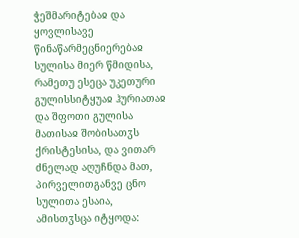ჭეშმარიტებაჲ და ყოვლისავე წინაწარმეცნიერებაჲ სულისა მიერ წმიდისა, რამეთუ ესეცა უკეთური გულისსიტყუაჲ ჰურიათაჲ და შფოთი გულისა მათისაჲ შობისათჳს ქრისტესისა, და ვითარ ძნელად აღუჩნდა მათ, პირველითგანვე ცნო სულითა ესაია, ამისთჳსცა იტყოდა: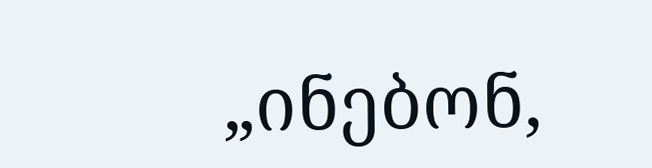„ინებონ,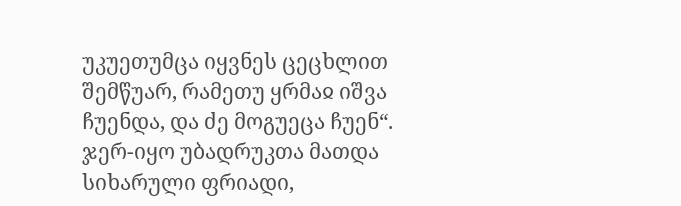უკუეთუმცა იყვნეს ცეცხლით შემწუარ, რამეთუ ყრმაჲ იშვა ჩუენდა, და ძე მოგუეცა ჩუენ“.
ჯერ-იყო უბადრუკთა მათდა სიხარული ფრიადი,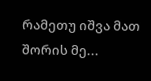რამეთუ იშვა მათ შორის მე...